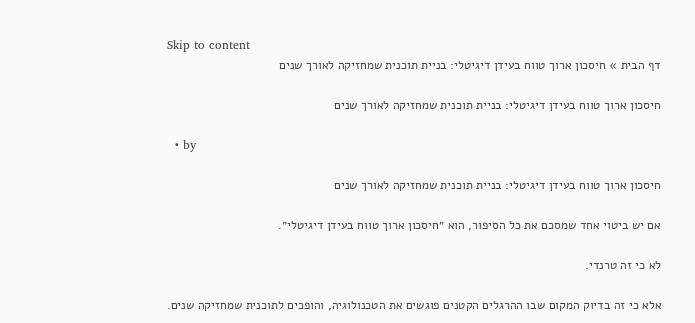Skip to content
דף הבית » חיסכון ארוך טווח בעידן דיגיטלי: בניית תוכנית שמחזיקה לאורך שנים

חיסכון ארוך טווח בעידן דיגיטלי: בניית תוכנית שמחזיקה לאורך שנים

  • by

חיסכון ארוך טווח בעידן דיגיטלי: בניית תוכנית שמחזיקה לאורך שנים

אם יש ביטוי אחד שמסכם את כל הסיפור, הוא ״חיסכון ארוך טווח בעידן דיגיטלי״.

לא כי זה טרנדי.

אלא כי זה בדיוק המקום שבו ההרגלים הקטנים פוגשים את הטכנולוגיה, והופכים לתוכנית שמחזיקה שנים.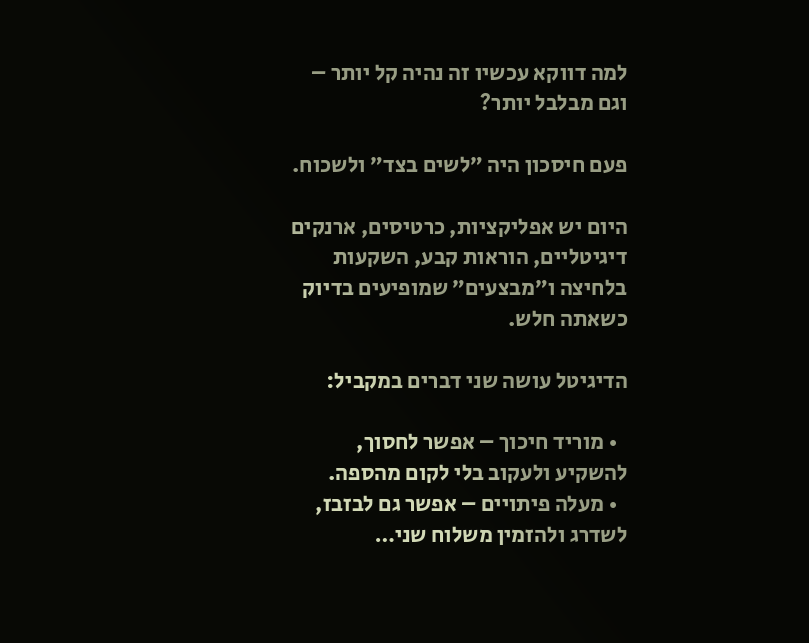למה דווקא עכשיו זה נהיה קל יותר – וגם מבלבל יותר?

פעם חיסכון היה ״לשים בצד״ ולשכוח.

היום יש אפליקציות, כרטיסים, ארנקים דיגיטליים, הוראות קבע, השקעות בלחיצה ו״מבצעים״ שמופיעים בדיוק כשאתה חלש.

הדיגיטל עושה שני דברים במקביל:

  • מוריד חיכוך – אפשר לחסוך, להשקיע ולעקוב בלי לקום מהספה.
  • מעלה פיתויים – אפשר גם לבזבז, לשדרג ולהזמין משלוח שני…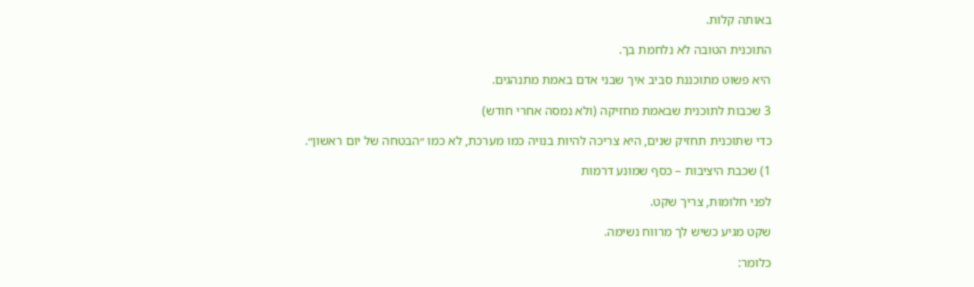באותה קלות.

התוכנית הטובה לא נלחמת בך.

היא פשוט מתוכננת סביב איך שבני אדם באמת מתנהגים.

3 שכבות לתוכנית שבאמת מחזיקה (ולא נמסה אחרי חודש)

כדי שתוכנית תחזיק שנים, היא צריכה להיות בנויה כמו מערכת, לא כמו ״הבטחה של יום ראשון״.

1) שכבת היציבות – כסף שמונע דרמות

לפני חלומות, צריך שקט.

שקט מגיע כשיש לך מרווח נשימה.

כלומר: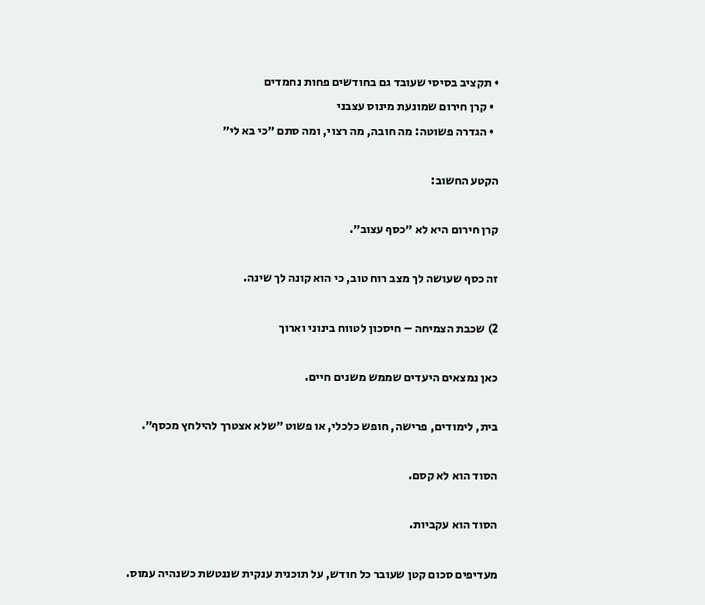• תקציב בסיסי שעובד גם בחודשים פחות נחמדים
  • קרן חירום שמונעת מינוס עצבני
  • הגדרה פשוטה: מה חובה, מה רצוי, ומה סתם ״כי בא לי״

הקטע החשוב:

קרן חירום היא לא ״כסף עצוב״.

זה כסף שעושה לך מצב רוח טוב, כי הוא קונה לך שינה.

2) שכבת הצמיחה – חיסכון לטווח בינוני וארוך

כאן נמצאים היעדים שממש משנים חיים.

בית, לימודים, פרישה, חופש כלכלי, או פשוט ״שלא אצטרך להילחץ מכסף״.

הסוד הוא לא קסם.

הסוד הוא עקביות.

מעדיפים סכום קטן שעובר כל חודש, על תוכנית ענקית שננטשת כשנהיה עמוס.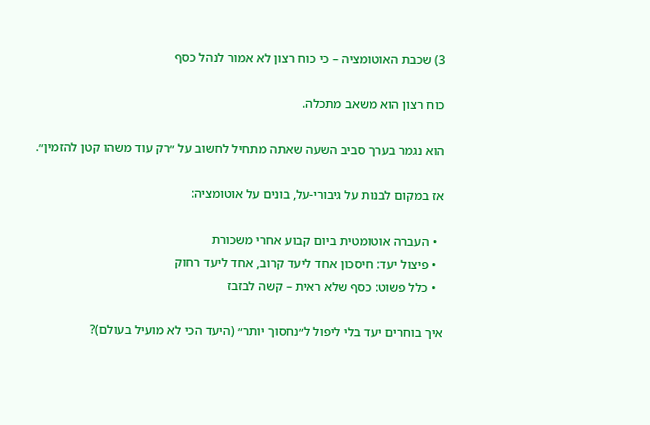3) שכבת האוטומציה – כי כוח רצון לא אמור לנהל כסף

כוח רצון הוא משאב מתכלה.

הוא נגמר בערך סביב השעה שאתה מתחיל לחשוב על ״רק עוד משהו קטן להזמין״.

אז במקום לבנות על גיבורי-על, בונים על אוטומציה:

  • העברה אוטומטית ביום קבוע אחרי משכורת
  • פיצול יעד: חיסכון אחד ליעד קרוב, אחד ליעד רחוק
  • כלל פשוט: כסף שלא ראית – קשה לבזבז

איך בוחרים יעד בלי ליפול ל״נחסוך יותר״ (היעד הכי לא מועיל בעולם)?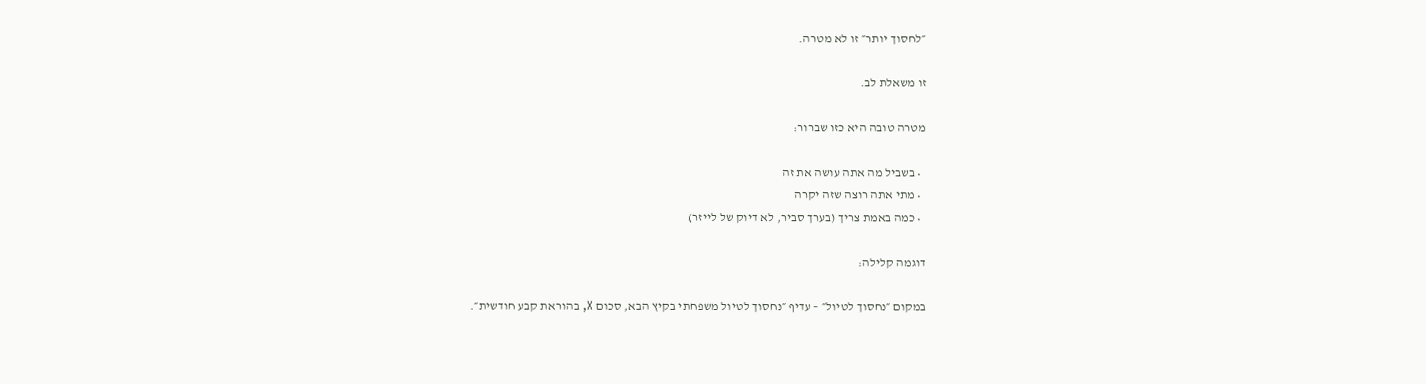״לחסוך יותר״ זו לא מטרה.

זו משאלת לב.

מטרה טובה היא כזו שברור:

  • בשביל מה אתה עושה את זה
  • מתי אתה רוצה שזה יקרה
  • כמה באמת צריך (בערך סביר, לא דיוק של לייזר)

דוגמה קלילה:

במקום ״נחסוך לטיול״ – עדיף ״נחסוך לטיול משפחתי בקיץ הבא, סכום X, בהוראת קבע חודשית״.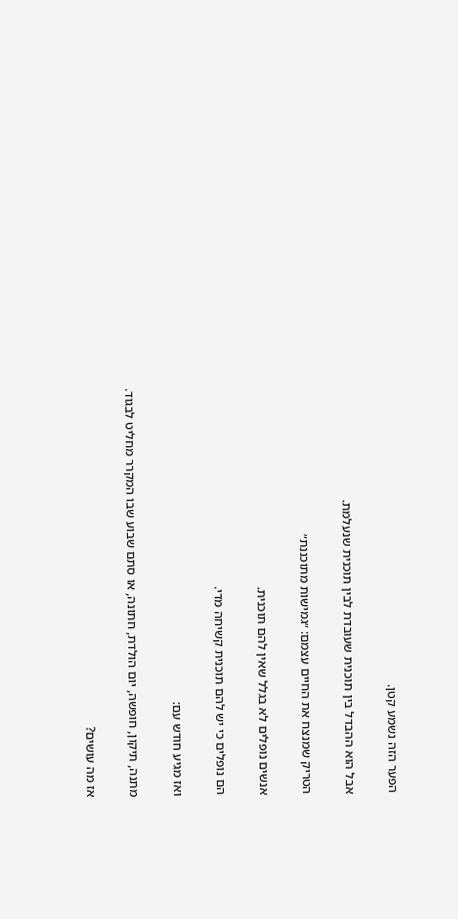הפער הזה נשמע קטן.

אבל הוא ההבדל בין תוכנית שעובדת לבין תוכנית שנעלמת.

הטריק שמנצח את החיים עצמם: ״גמישות מתוכננת״

אנשים נופלים לא בגלל שאין להם תוכנית.

הם נופלים כי יש להם תוכנית קשיחה מדי.

ואז מגיע חודש עם:

מתנה, תיקון, חופשה, יום הולדת, חתונה, או סתם שבוע שבו המקרר מחליט לבגוד.

אז מה עושים?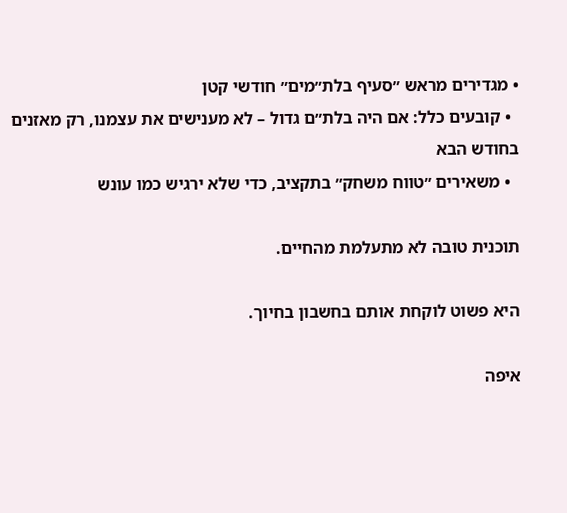• מגדירים מראש ״סעיף בלת״מים״ חודשי קטן
  • קובעים כלל: אם היה בלת״ם גדול – לא מענישים את עצמנו, רק מאזנים בחודש הבא
  • משאירים ״טווח משחק״ בתקציב, כדי שלא ירגיש כמו עונש

תוכנית טובה לא מתעלמת מהחיים.

היא פשוט לוקחת אותם בחשבון בחיוך.

איפה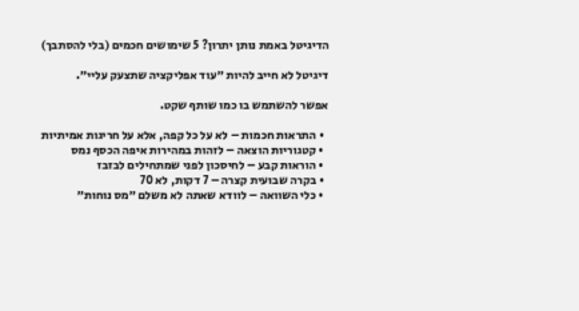הדיגיטל באמת נותן יתרון? 5 שימושים חכמים (בלי להסתבך)

דיגיטל לא חייב להיות ״עוד אפליקציה שתצעק עליי״.

אפשר להשתמש בו כמו שותף שקט.

  • התראות חכמות – לא על כל קפה, אלא על חריגות אמיתיות
  • קטגוריות הוצאה – לזהות במהירות איפה הכסף נמס
  • הוראות קבע – לחיסכון לפני שמתחילים לבזבז
  • בקרה שבועית קצרה – 7 דקות, לא 70
  • כלי השוואה – לוודא שאתה לא משלם ״מס נוחות״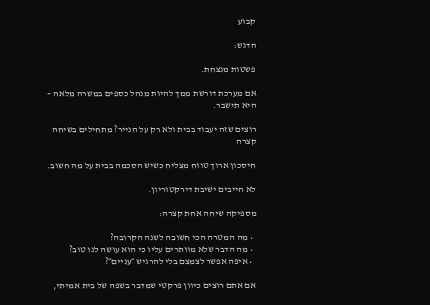קבוע

הדגש:

פשטות מנצחת.

אם מערכת דורשת ממך להיות מנהל כספים במשרה מלאה – היא תישבר.

רוצים שזה יעבוד בבית ולא רק על הנייר? מתחילים בשיחה קצרה

חיסכון ארוך טווח מצליח כשיש הסכמה בבית על מה חשוב.

לא חייבים ישיבת דירקטוריון.

מספיקה שיחה אחת קצרה:

  • מה המטרה הכי חשובה לשנה הקרובה?
  • מה הדבר שלא מוותרים עליו כי הוא עושה לנו טוב?
  • איפה אפשר לצמצם בלי להרגיש ״עניים״?

אם אתם רוצים כיוון פרקטי שמדבר בשפה של בית אמיתי,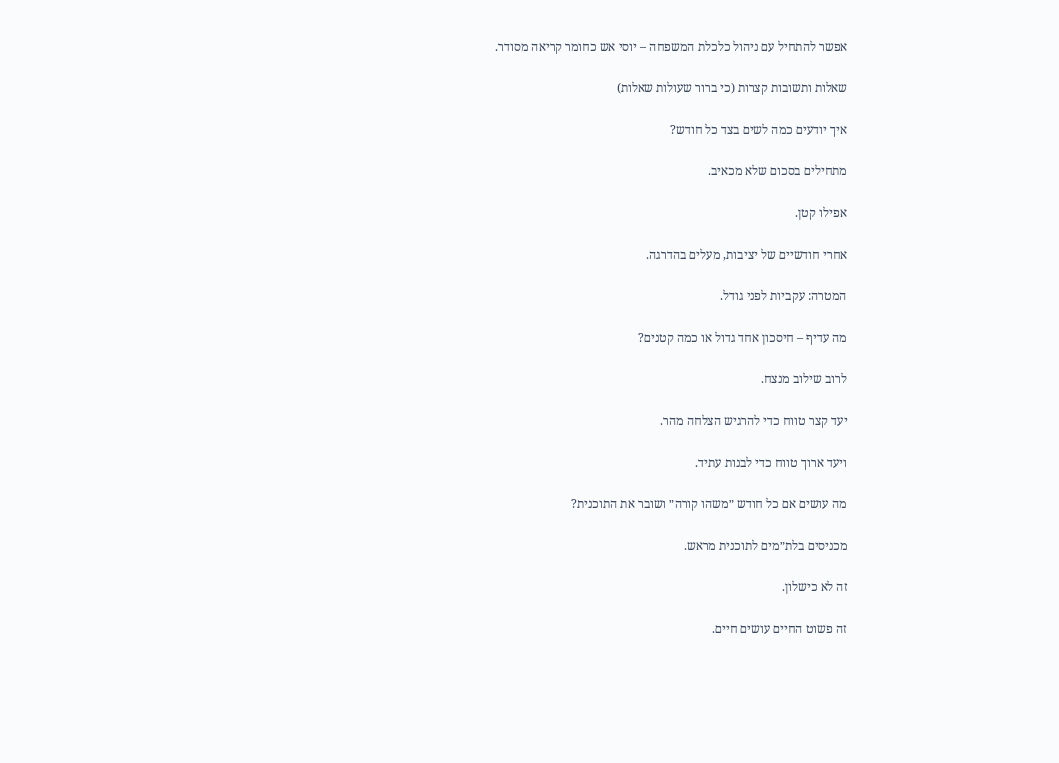אפשר להתחיל עם ניהול כלכלת המשפחה – יוסי אש כחומר קריאה מסודר.

שאלות ותשובות קצרות (כי ברור שעולות שאלות)

איך יודעים כמה לשים בצד כל חודש?

מתחילים בסכום שלא מכאיב.

אפילו קטן.

אחרי חודשיים של יציבות, מעלים בהדרגה.

המטרה: עקביות לפני גודל.

מה עדיף – חיסכון אחד גדול או כמה קטנים?

לרוב שילוב מנצח.

יעד קצר טווח כדי להרגיש הצלחה מהר.

ויעד ארוך טווח כדי לבנות עתיד.

מה עושים אם כל חודש ״משהו קורה״ ושובר את התוכנית?

מכניסים בלת״מים לתוכנית מראש.

זה לא כישלון.

זה פשוט החיים עושים חיים.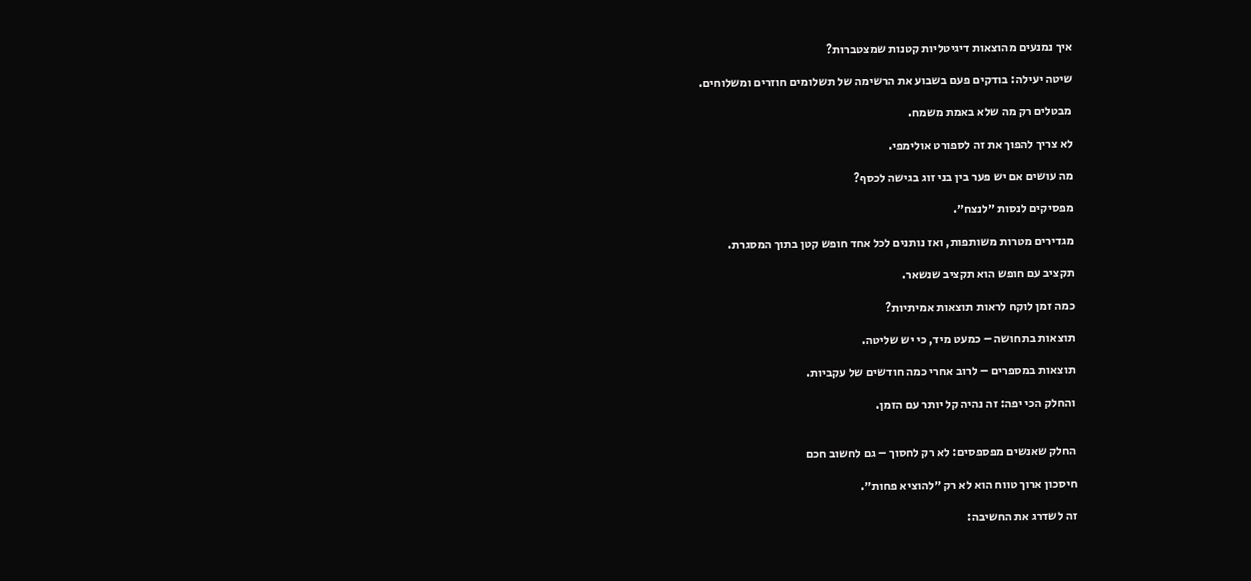איך נמנעים מהוצאות דיגיטליות קטנות שמצטברות?

שיטה יעילה: בודקים פעם בשבוע את הרשימה של תשלומים חוזרים ומשלוחים.

מבטלים רק מה שלא באמת משמח.

לא צריך להפוך את זה לספורט אולימפי.

מה עושים אם יש פער בין בני זוג בגישה לכסף?

מפסיקים לנסות ״לנצח״.

מגדירים מטרות משותפות, ואז נותנים לכל אחד חופש קטן בתוך המסגרת.

תקציב עם חופש הוא תקציב שנשאר.

כמה זמן לוקח לראות תוצאות אמיתיות?

תוצאות בתחושה – כמעט מיד, כי יש שליטה.

תוצאות במספרים – לרוב אחרי כמה חודשים של עקביות.

והחלק הכי יפה: זה נהיה קל יותר עם הזמן.


החלק שאנשים מפספסים: לא רק לחסוך – גם לחשוב חכם

חיסכון ארוך טווח הוא לא רק ״להוציא פחות״.

זה לשדרג את החשיבה: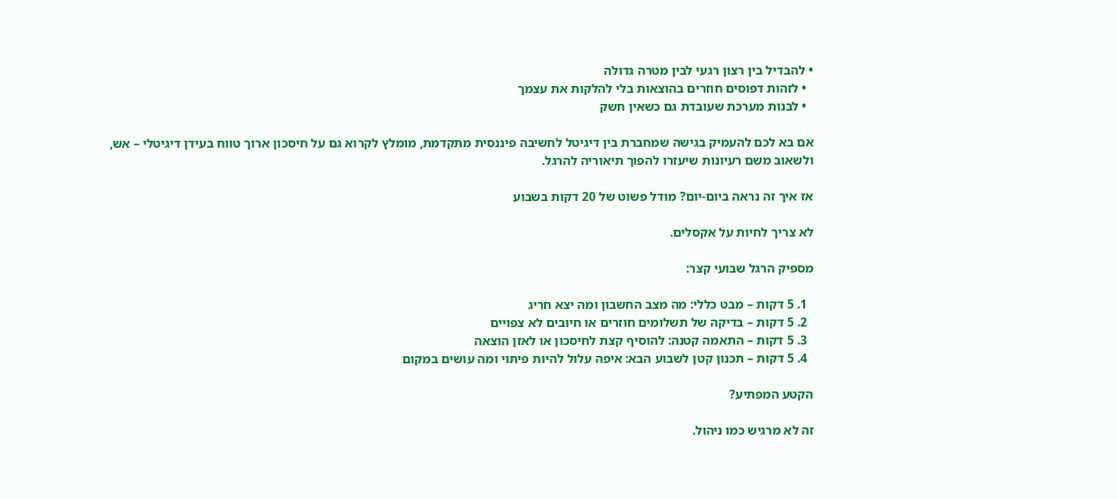• להבדיל בין רצון רגעי לבין מטרה גדולה
  • לזהות דפוסים חוזרים בהוצאות בלי להלקות את עצמך
  • לבנות מערכת שעובדת גם כשאין חשק

אם בא לכם להעמיק בגישה שמחברת בין דיגיטל לחשיבה פיננסית מתקדמת, מומלץ לקרוא גם על חיסכון ארוך טווח בעידן דיגיטלי – אש, ולשאוב משם רעיונות שיעזרו להפוך תיאוריה להרגל.

אז איך זה נראה ביום-יום? מודל פשוט של 20 דקות בשבוע

לא צריך לחיות על אקסלים.

מספיק הרגל שבועי קצר:

  1. 5 דקות – מבט כללי: מה מצב החשבון ומה יצא חריג
  2. 5 דקות – בדיקה של תשלומים חוזרים או חיובים לא צפויים
  3. 5 דקות – התאמה קטנה: להוסיף קצת לחיסכון או לאזן הוצאה
  4. 5 דקות – תכנון קטן לשבוע הבא: איפה עלול להיות פיתוי ומה עושים במקום

הקטע המפתיע?

זה לא מרגיש כמו ניהול.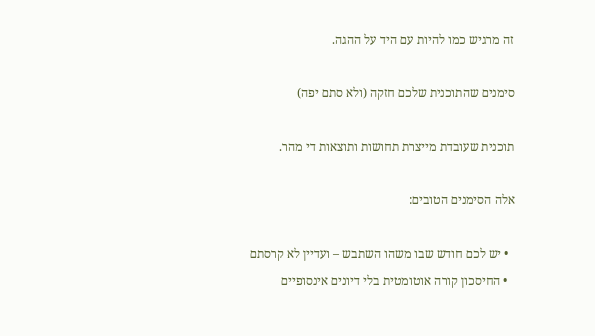זה מרגיש כמו להיות עם היד על ההגה.

סימנים שהתוכנית שלכם חזקה (ולא סתם יפה)

תוכנית שעובדת מייצרת תחושות ותוצאות די מהר.

אלה הסימנים הטובים:

  • יש לכם חודש שבו משהו השתבש – ועדיין לא קרסתם
  • החיסכון קורה אוטומטית בלי דיונים אינסופיים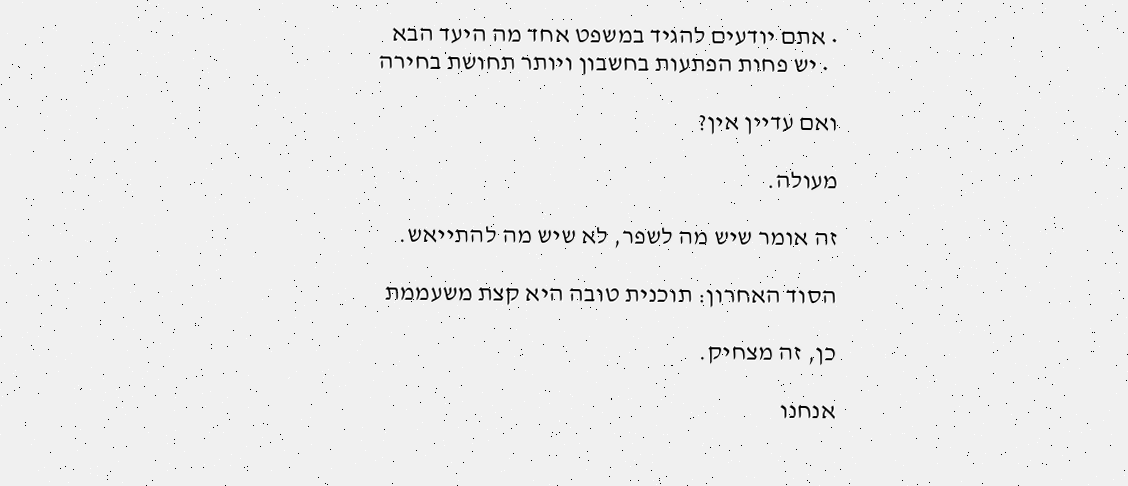• אתם יודעים להגיד במשפט אחד מה היעד הבא
  • יש פחות הפתעות בחשבון ויותר תחושת בחירה

ואם עדיין אין?

מעולה.

זה אומר שיש מה לשפר, לא שיש מה להתייאש.

הסוד האחרון: תוכנית טובה היא קצת משעממת

כן, זה מצחיק.

אנחנו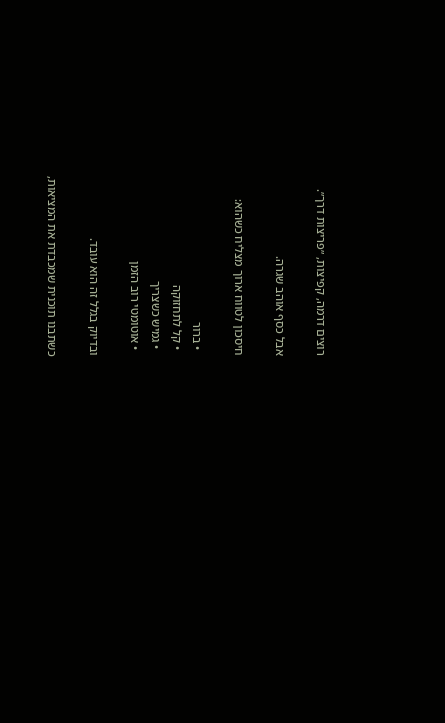רוצים דרמה, קפיצות, ״פריצות דרך״.

אבל כסף אוהב שגרה.

חיסכון לטווח ארוך מצליח כשהוא:

  • ברור
  • קל לתחזוקה
  • גמיש כשצריך
  • אוטומטי רוב הזמן

ובדיוק בגלל זה הוא עובד.

כשתבנו תוכנית שמכבדת את המציאות,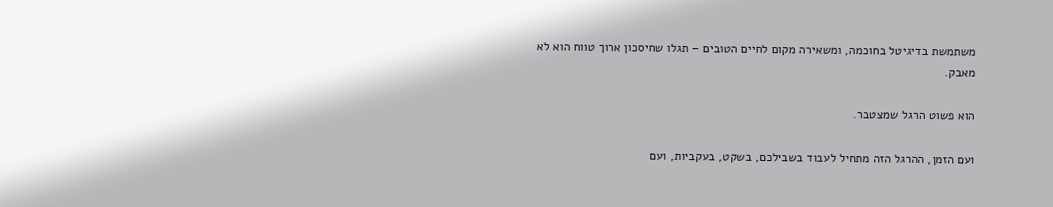משתמשת בדיגיטל בחוכמה, ומשאירה מקום לחיים הטובים – תגלו שחיסכון ארוך טווח הוא לא מאבק.

הוא פשוט הרגל שמצטבר.

ועם הזמן, ההרגל הזה מתחיל לעבוד בשבילכם, בשקט, בעקביות, ועם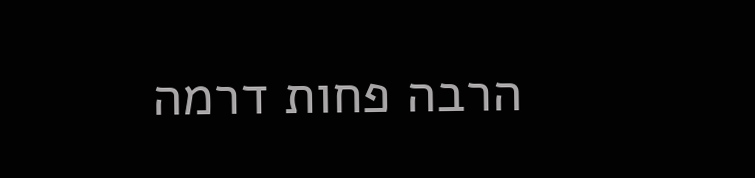הרבה פחות דרמה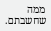ממה שחשבתם.